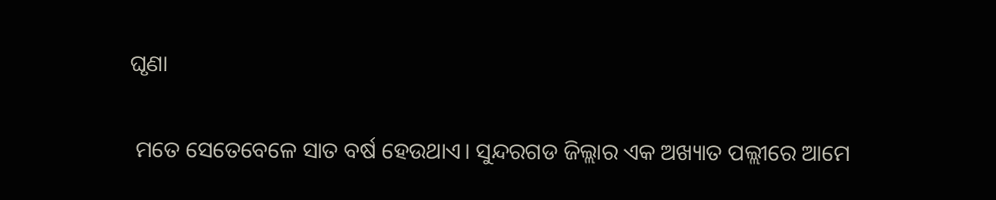ଘୃଣା

 ମତେ ସେତେବେଳେ ସାତ ବର୍ଷ ହେଉଥାଏ। ସୁନ୍ଦରଗଡ ଜିଲ୍ଲାର ଏକ ଅଖ୍ୟାତ ପଲ୍ଲୀରେ ଆମେ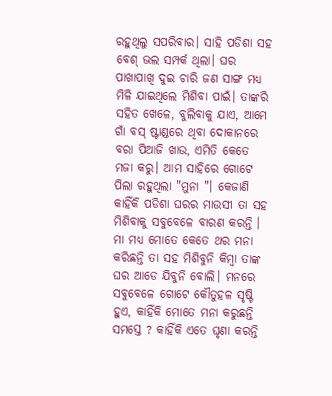ରହୁଥିଲୁ ସପରିବାର। ସାହି ପଡିଶା ସହ ବେଶ୍ ଭଲ ସମ୍ପର୍କ ଥିଲା। ଘର ପାଖାପାଖି ଦୁଇ ଚାରି ଜଣ ସାଙ୍ଗ ମଧ୍ୟ ମିଳି ଯାଇଥିଲେ ମିଶିବା ପାଇଁ। ତାଙ୍କରି ସହିତ ଖେଳେ, ବୁଲିବାକୁ ଯାଏ, ଆମେ ଗାଁ ବସ୍ ଷ୍ଟାଣ୍ଡରେ ଥିବା ଦୋକାନରେ ବରା ପିଆଜି ଖାଉ, ଏମିତି କେତେ ମଜା କରୁ। ଆମ ସାହିରେ ଗୋଟେ ପିଲା ରହୁଥିଲା "ମୁନା "। କେଜାଣି କାହିଁକି ପଡିଶା ଘରର ମାଉସୀ ତା ସହ ମିଶିବାକୁ ସବୁବେଳେ ବାରଣ କରନ୍ତି । ମା ମଧ୍ୟ ମୋତେ କେତେ ଥର ମନା କରିଛନ୍ତି ତା ସହ ମିଶିବୁନି କିମ୍ବା ତାଙ୍କ ଘର ଆଡେ ଯିବୁନି ବୋଲି। ମନରେ ସବୁବେଳେ ଗୋଟେ କୌତୁହଳ ସୃଷ୍ଟି ହୁଏ, କାହିଁକି ମୋତେ ମନା କରୁଛନ୍ତି ସମସ୍ତେ ? କାହିଁକି ଏତେ ଘୃଣା କରନ୍ତି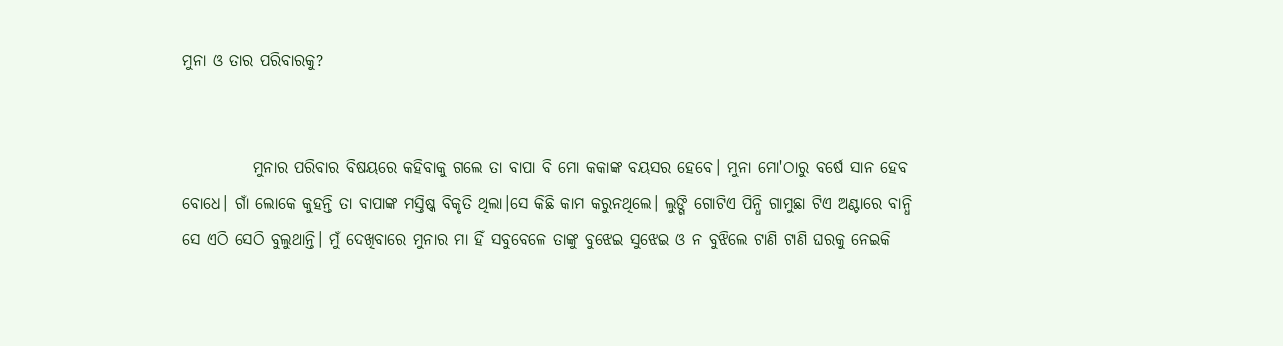ମୁନା ଓ ତାର ପରିବାରକୁ?


           ମୁନାର ପରିବାର ବିଷୟରେ କହିବାକୁ ଗଲେ ତା ବାପା ବି ମୋ କକାଙ୍କ ବୟସର ହେବେ। ମୁନା ମୋ'ଠାରୁ ବର୍ଷେ ସାନ ହେବ ବୋଧେ। ଗାଁ ଲୋକେ କୁହନ୍ତି ତା ବାପାଙ୍କ ମସ୍ତିଷ୍କ ବିକୃତି ଥିଲା।ସେ କିଛି କାମ କରୁନଥିଲେ। ଲୁଙ୍ଗି ଗୋଟିଏ ପିନ୍ଧି ଗାମୁଛା ଟିଏ ଅଣ୍ଟାରେ ବାନ୍ଧି ସେ ଏଠି ସେଠି ବୁଲୁଥାନ୍ତି। ମୁଁ ଦେଖିବାରେ ମୁନାର ମା ହିଁ ସବୁବେଳେ ତାଙ୍କୁ ବୁଝେଇ ସୁଝେଇ ଓ ନ ବୁଝିଲେ ଟାଣି ଟାଣି ଘରକୁ ନେଇକି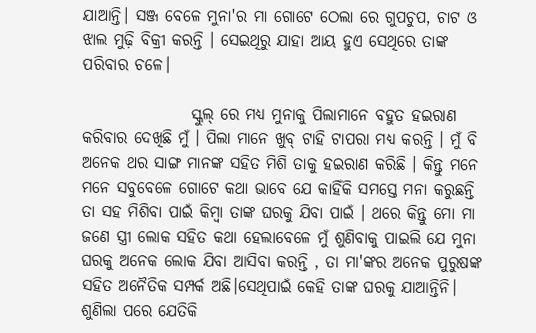ଯାଆନ୍ତି। ସଞ୍ଜ ବେଳେ ମୁନା'ର ମା ଗୋଟେ ଠେଲା ରେ ଗୁପଚୁପ, ଚାଟ ଓ ଝାଲ ମୁଢ଼ି ବିକ୍ରୀ କରନ୍ତି । ସେଇଥିରୁ ଯାହା ଆୟ ହୁଏ ସେଥିରେ ତାଙ୍କ ପରିବାର ଚଳେ।

                 ସ୍କୁଲ୍ ରେ ମଧ୍ୟ ମୁନାକୁ ପିଲାମାନେ ବହୁତ ହଇରାଣ କରିବାର ଦେଖିଛି ମୁଁ । ପିଲା ମାନେ ଖୁବ୍ ଟାହି ଟାପରା ମଧ୍ୟ କରନ୍ତି । ମୁଁ ବି ଅନେକ ଥର ସାଙ୍ଗ ମାନଙ୍କ ସହିତ ମିଶି ତାକୁ ହଇରାଣ କରିଛି । କିନ୍ତୁ ମନେ ମନେ ସବୁବେଳେ ଗୋଟେ କଥା ଭାବେ ଯେ କାହିଁକି ସମସ୍ତେ ମନା କରୁଛନ୍ତି ତା ସହ ମିଶିବା ପାଇଁ କିମ୍ବା ତାଙ୍କ ଘରକୁ ଯିବା ପାଇଁ । ଥରେ କିନ୍ତୁ ମୋ ମା ଜଣେ ସ୍ତ୍ରୀ ଲୋକ ସହିତ କଥା ହେଲାବେଳେ ମୁଁ ଶୁଣିବାକୁ ପାଇଲି ଯେ ମୁନା ଘରକୁ ଅନେକ ଲୋକ ଯିବା ଆସିବା କରନ୍ତି , ତା ମା'ଙ୍କର ଅନେକ ପୁରୁଷଙ୍କ ସହିତ ଅନୈତିକ ସମ୍ପର୍କ ଅଛି।ସେଥିପାଇଁ କେହି ତାଙ୍କ ଘରକୁ ଯାଆନ୍ତିନି। ଶୁଣିଲା ପରେ ଯେତିକି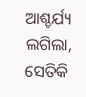ଆଶ୍ଚର୍ଯ୍ୟ ଲଗିଲା, ସେତିକି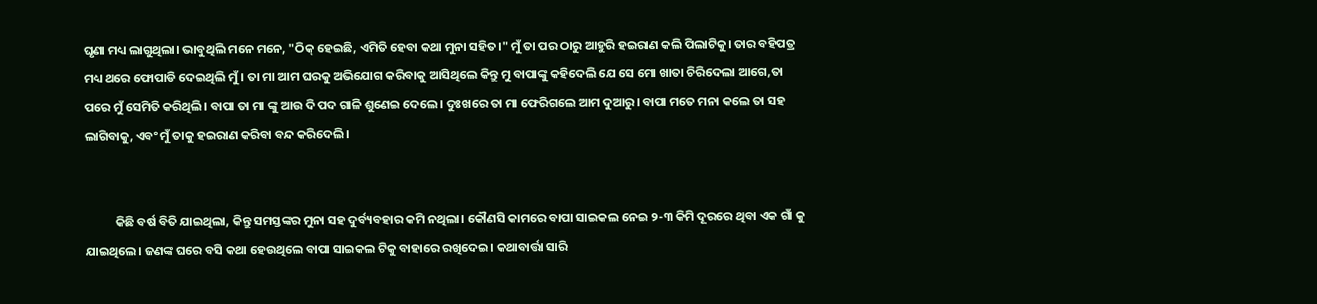ଘୃଣା ମଧ୍ୟ ଲାଗୁଥିଲା। ଭାବୁଥିଲି ମନେ ମନେ, "ଠିକ୍ ହେଇଛି, ଏମିତି ହେବା କଥା ମୁନା ସହିତ।" ମୁଁ ତା ପର ଠାରୁ ଆହୁରି ହଇରାଣ କଲି ପିଲାଟିକୁ। ତାର ବହିପତ୍ର ମଧ୍ୟ ଥରେ ଫୋପାଡି ଦେଇଥିଲି ମୁଁ। ତା ମା ଆମ ଘରକୁ ଅଭିଯୋଗ କରିବାକୁ ଆସିଥିଲେ କିନ୍ତୁ ମୁ ବାପାଙ୍କୁ କହିଦେଲି ଯେ ସେ ମୋ ଖାତା ଚିରିଦେଲା ଆଗେ,ତା ପରେ ମୁଁ ସେମିତି କରିଥିଲି। ବାପା ତା ମା ଙ୍କୁ ଆଉ ଦି ପଦ ଗାଳି ଶୁଣେଇ ଦେଲେ। ଦୁଃଖରେ ତା ମା ଫେରିଗଲେ ଆମ ଦୁଆରୁ। ବାପା ମତେ ମନା କଲେ ତା ସହ ଲାଗିବାକୁ, ଏବଂ ମୁଁ ତାକୁ ହଇରାଣ କରିବା ବନ୍ଦ କରିଦେଲି ।


           କିଛି ବର୍ଷ ବିତି ଯାଇଥିଲା, କିନ୍ତୁ ସମସ୍ତଙ୍କର ମୁନା ସହ ଦୁର୍ବ୍ୟବହାର କମି ନଥିଲା। କୌଣସି କାମରେ ବାପା ସାଇକଲ ନେଇ ୨-୩ କିମି ଦୂରରେ ଥିବା ଏକ ଗାଁ କୁ ଯାଇଥିଲେ। ଜଣଙ୍କ ଘରେ ବସି କଥା ହେଉଥିଲେ ବାପା ସାଇକଲ ଟିକୁ ବାହାରେ ରଖିଦେଇ। କଥାବାର୍ତ୍ତା ସାରି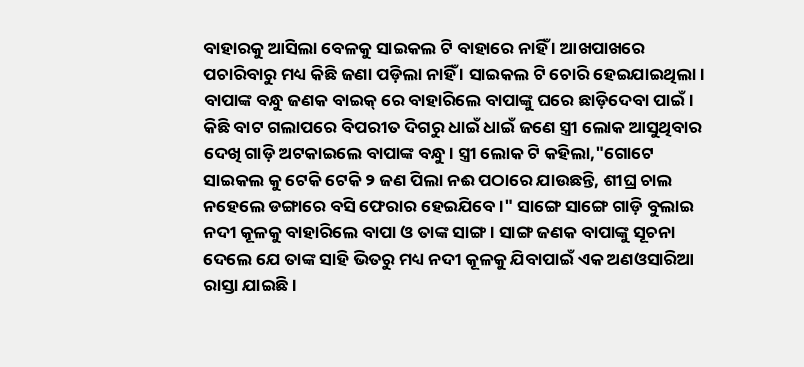ବାହାରକୁ ଆସିଲା ବେଳକୁ ସାଇକଲ ଟି ବାହାରେ ନାହିଁ । ଆଖପାଖରେ ପଚାରିବାରୁ ମଧ୍ୟ କିଛି ଜଣା ପଡ଼ିଲା ନାହିଁ । ସାଇକଲ ଟି ଚୋରି ହେଇଯାଇଥିଲା। ବାପାଙ୍କ ବନ୍ଧୁ ଜଣକ ବାଇକ୍ ରେ ବାହାରିଲେ ବାପାଙ୍କୁ ଘରେ ଛାଡ଼ିଦେବା ପାଇଁ। କିଛି ବାଟ ଗଲାପରେ ବିପରୀତ ଦିଗରୁ ଧାଇଁ ଧାଇଁ ଜଣେ ସ୍ତ୍ରୀ ଲୋକ ଆସୁଥିବାର ଦେଖି ଗାଡ଼ି ଅଟକାଇଲେ ବାପାଙ୍କ ବନ୍ଧୁ। ସ୍ତ୍ରୀ ଲୋକ ଟି କହିଲା,"ଗୋଟେ ସାଇକଲ କୁ ଟେକି ଟେକି ୨ ଜଣ ପିଲା ନଈ ପଠାରେ ଯାଉଛନ୍ତି, ଶୀଘ୍ର ଚାଲ ନହେଲେ ଡଙ୍ଗାରେ ବସି ଫେରାର ହେଇଯିବେ।" ସାଙ୍ଗେ ସାଙ୍ଗେ ଗାଡ଼ି ବୁଲାଇ ନଦୀ କୂଳକୁ ବାହାରିଲେ ବାପା ଓ ତାଙ୍କ ସାଙ୍ଗ। ସାଙ୍ଗ ଜଣକ ବାପାଙ୍କୁ ସୂଚନା ଦେଲେ ଯେ ତାଙ୍କ ସାହି ଭିତରୁ ମଧ୍ୟ ନଦୀ କୂଳକୁ ଯିବାପାଇଁ ଏକ ଅଣଓସାରିଆ ରାସ୍ତା ଯାଇଛି।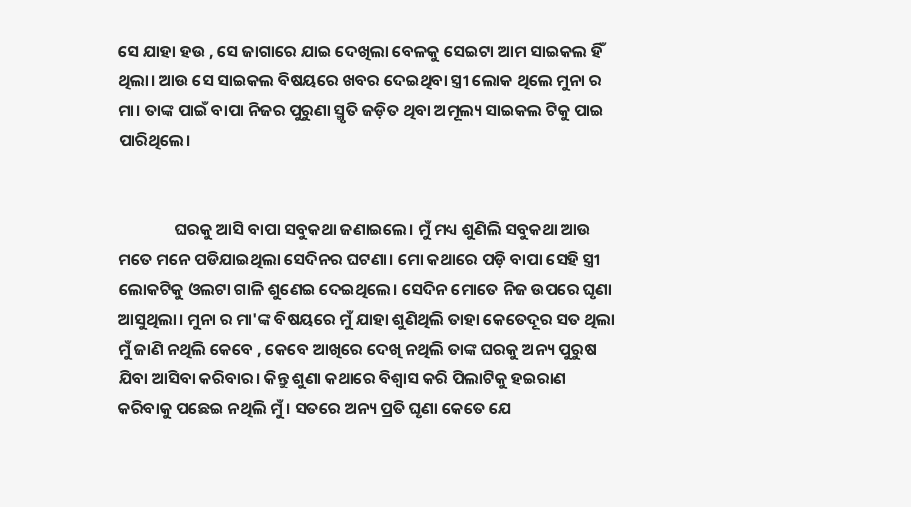ସେ ଯାହା ହଉ , ସେ ଜାଗାରେ ଯାଇ ଦେଖିଲା ବେଳକୁ ସେଇଟା ଆମ ସାଇକଲ ହିଁ ଥିଲା। ଆଉ ସେ ସାଇକଲ ବିଷୟରେ ଖବର ଦେଇଥିବା ସ୍ତ୍ରୀ ଲୋକ ଥିଲେ ମୁନା ର ମା। ତାଙ୍କ ପାଇଁ ବାପା ନିଜର ପୁରୁଣା ସ୍ମୃତି ଜଡ଼ିତ ଥିବା ଅମୂଲ୍ୟ ସାଇକଲ ଟିକୁ ପାଇ ପାରିଥିଲେ।


               ଘରକୁ ଆସି ବାପା ସବୁକଥା ଜଣାଇଲେ। ମୁଁ ମଧ୍ୟ ଶୁଣିଲି ସବୁକଥା ଆଉ ମତେ ମନେ ପଡିଯାଇଥିଲା ସେଦିନର ଘଟଣା। ମୋ କଥାରେ ପଡ଼ି ବାପା ସେହି ସ୍ତ୍ରୀ ଲୋକଟିକୁ ଓଲଟା ଗାଳି ଶୁଣେଇ ଦେଇଥିଲେ। ସେଦିନ ମୋତେ ନିଜ ଉପରେ ଘୃଣା ଆସୁଥିଲା। ମୁନା ର ମା'ଙ୍କ ବିଷୟରେ ମୁଁ ଯାହା ଶୁଣିଥିଲି ତାହା କେତେଦୂର ସତ ଥିଲା ମୁଁ ଜାଣି ନଥିଲି କେବେ , କେବେ ଆଖିରେ ଦେଖି ନଥିଲି ତାଙ୍କ ଘରକୁ ଅନ୍ୟ ପୁରୁଷ ଯିବା ଆସିବା କରିବାର। କିନ୍ତୁ ଶୁଣା କଥାରେ ବିଶ୍ବାସ କରି ପିଲାଟିକୁ ହଇରାଣ କରିବାକୁ ପଛେଇ ନଥିଲି ମୁଁ । ସତରେ ଅନ୍ୟ ପ୍ରତି ଘୃଣା କେତେ ଯେ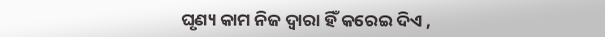ଘୃଣ୍ୟ କାମ ନିଜ ଦ୍ଵାରା ହିଁ କରେଇ ଦିଏ ,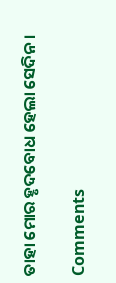ତାହା ମୋର ହୃଦବୋଧ ହେଲା ସେଦିନ।

Comments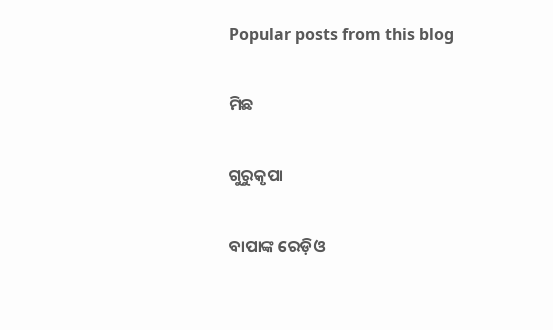Popular posts from this blog

ମିଛ

ଗୁରୁକୃପା

ବାପାଙ୍କ ରେଡ଼ିଓ